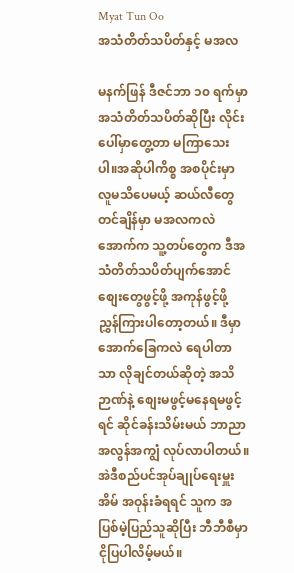Myat Tun Oo
အသံတိတ်သပိတ်နှင့် မအလ

မနက်ဖြန် ဒီဇင်ဘာ ၁၀ ရက်မှာ အသံတိတ်သပိတ်ဆိုပြီး လိုင်းပေါ်မှာတွေ့တာ မကြာသေးပါ။အဆိုပါကိစ္စ အစပိုင်းမှာ လူမသိပေမယ့် ဆယ်လီတွေတင်ချိန်မှာ မအလကလဲ အောက်က သူ့တပ်တွေက ဒီအသံတိတ်သပိတ်ပျက်အောင် စျေးတွေဖွင့်ဖို့ အကုန်ဖွင့်ဖို့ ညွှန်ကြားပါတော့တယ်။ ဒီမှာအောက်ခြေကလဲ ရေပါတာသာ လိုချင်တယ်ဆိုတဲ့ အသိဉာဏ်နဲ့ စျေးမဖွင့်မနေရမဖွင့်ရင် ဆိုင်ခန်းသိမ်းမယ် ဘာညာ အလွန်အကျွံ လုပ်လာပါတယ်။ အဲဒီစည်ပင်အုပ်ချုပ်ရေးမှူးအိမ် အဝုန်းခံရရင် သူက အပြစ်မဲ့ပြည်သူဆိုပြီး ဘီဘီစီမှာ ငိုပြပါလိမ့်မယ်။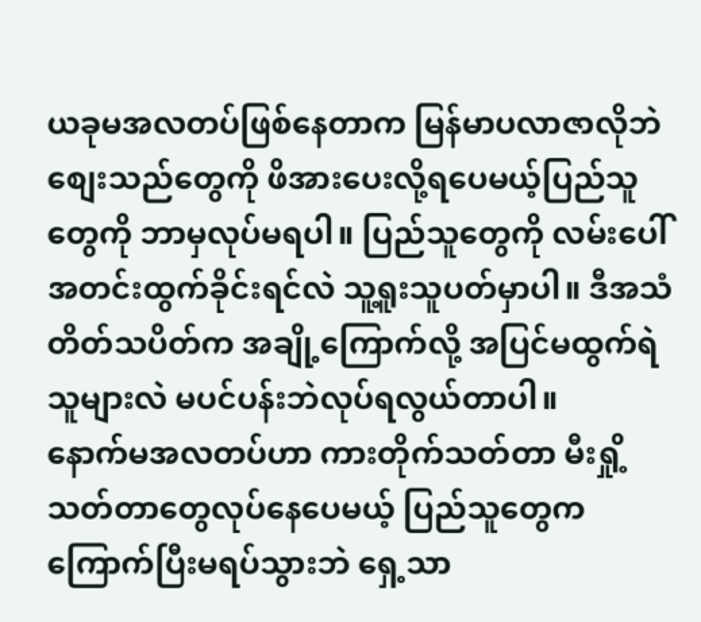ယခုမအလတပ်ဖြစ်နေတာက မြန်မာပလာဇာလိုဘဲ စျေးသည်တွေကို ဖိအားပေးလို့ရပေမယ့်ပြည်သူတွေကို ဘာမှလုပ်မရပါ။ ပြည်သူတွေကို လမ်းပေါ်အတင်းထွက်ခိုင်းရင်လဲ သူ့ရူးသူပတ်မှာပါ။ ဒီအသံတိတ်သပိတ်က အချို့ကြောက်လို့ အပြင်မထွက်ရဲသူများလဲ မပင်ပန်းဘဲလုပ်ရလွယ်တာပါ။
နောက်မအလတပ်ဟာ ကားတိုက်သတ်တာ မီးရှို့သတ်တာတွေလုပ်နေပေမယ့် ပြည်သူတွေက ကြောက်ပြီးမရပ်သွားဘဲ ရှေ့သာ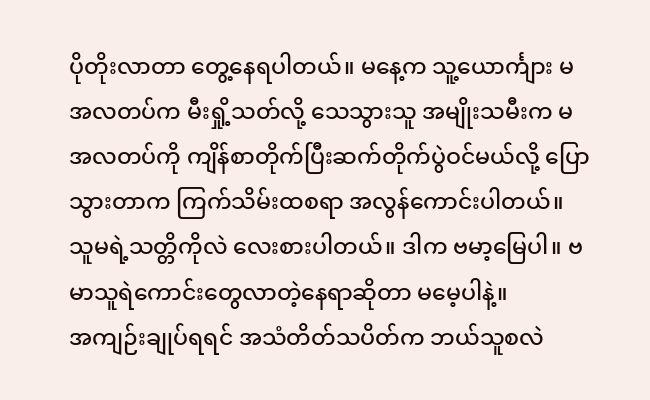ပိုတိုးလာတာ တွေ့နေရပါတယ်။ မနေ့က သူ့ယောင်္ကျား မအလတပ်က မီးရှို့သတ်လို့ သေသွားသူ အမျိုးသမီးက မအလတပ်ကို ကျိန်စာတိုက်ပြီးဆက်တိုက်ပွဲဝင်မယ်လို့ ပြောသွားတာက ကြက်သိမ်းထစရာ အလွန်ကောင်းပါတယ်။ သူမရဲ့သတ္တိကိုလဲ လေးစားပါတယ်။ ဒါက ဗမာ့မြေပါ။ ဗမာသူရဲကောင်းတွေလာတဲ့နေရာဆိုတာ မမေ့ပါနဲ့။
အကျဉ်းချုပ်ရရင် အသံတိတ်သပိတ်က ဘယ်သူစလဲ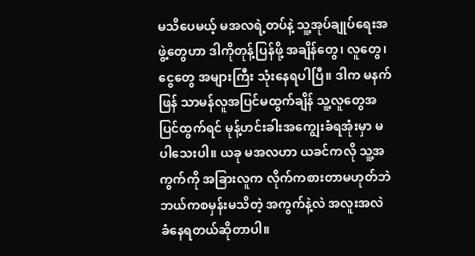မသိပေမယ့် မအလရဲ့တပ်နဲ့ သူ့အုပ်ချုပ်ရေးအဖွဲ့တွေဟာ ဒါကိုတုန့်ပြန်ဖို့ အချိန်တွေ၊ လူတွေ၊ ငွေတွေ အများကြီး သုံးနေရပါပြီ။ ဒါက မနက်ဖြန် သာမန်လူအပြင်မထွက်ချိန် သူ့လူတွေအပြင်ထွက်ရင် မုန့်ဟင်းခါးအကျွေးခံရအုံးမှာ မပါသေးပါ။ ယခု မအလဟာ ယခင်ကလို သူ့အကွက်ကို အခြားလူက လိုက်ကစားတာမဟုတ်ဘဲ ဘယ်ကစမှန်းမသိတဲ့ အကွက်နဲ့လဲ အလူးအလဲ ခံနေရတယ်ဆိုတာပါ။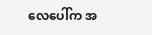လေပေါ်က အ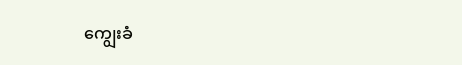ကျွေးခံ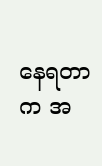နေရတာက အ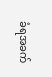ခံရအခက်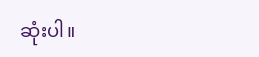ဆုံးပါ။